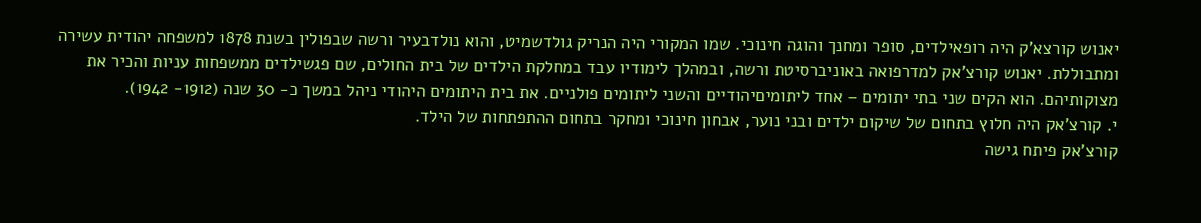יאנוש קורצא'ק היה רופאילדים, סופר ומחנך והוגה חינוכי. שמו המקורי היה הנריק גולדשמיט, והוא נולדבעיר ורשה שבפולין בשנת 1878 למשפחה יהודית עשירה ומתבוללת. יאנוש קורצ'אק למדרפואה באוניברסיטת ורשה, ובמהלך לימודיו עבד במחלקת הילדים של בית החולים, שם פגשילדים ממשפחות עניות והכיר את מצוקותיהם. הוא הקים שני בתי יתומים – אחד ליתומיםיהודיים והשני ליתומים פולניים. את בית היתומים היהודי ניהל במשך כ- 30 שנה (1912- 1942).
י. קורצ'אק היה חלוץ בתחום של שיקום ילדים ובני נוער, אבחון חינוכי ומחקר בתחום ההתפתחות של הילד.
קורצ'אק פיתח גישה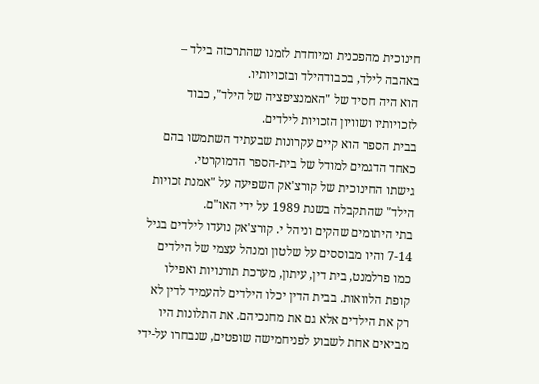חינוכית מהפכנית ומיוחדת לזמנו שהתרכזה בילד – באהבה לילד, בכבודהילד ובזכויותיו.
הוא היה חסיד של "האמנציפציה של הילד", כבוד לזכויותיו ושוויון הזכויות לילדים.
בבית הספר הוא קיים עקרונות שבעתיד השתמשו בהם כאחד הדגמים למודל של בית-הספר הדמוקרטי.
גישתו החינוכית של קורצ'אק השפיעה על "אמנת זכויות הילד" שהתקבלה בשנת 1989 על ידי האו"ם.
בתי היתומים שהקים וניהל י. קורצ'אק נועדו לילדים בגיל 7-14 והיו מבוססים על שלטון ומנהל עצמי של הילדים כמו פרלמנט, בית דין, עיתון, מערכת תורנויות ואפילו קופת הלוואות. בבית הדין יכלו הילדים להעמיד לדין לא רק את הילדים אלא גם את מחנכיהם. את התלונות היו מביאים אחת לשבוע לפניחמישה שופטים, שנבחרו על-ידי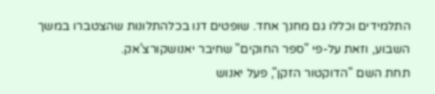התלמידים וכללו גם מחנך אחד. שופטים דנו בכלהתלונות שהצטברו במשך השבוע, וזאת על-פי "ספר החוקים" שחיבר יאנושקורצ'אק.
תחת השם "הדוקטור הזקן", פעל יאנוש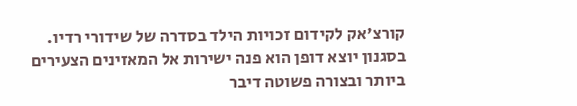קורצ'אק לקידום זכויות הילד בסדרה של שידורי רדיו. בסגנון יוצא דופן הוא פנה ישירות אל המאזינים הצעירים ביותר ובצורה פשוטה דיבר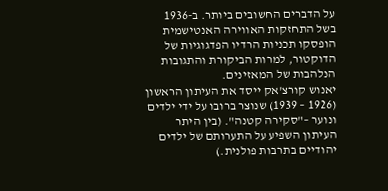על הדברים החשובים ביותר. ב-1936 בשל התחזקות האווירה האנטישמית הופסקו תכניות הרדיו הפדגוגיות של הדוקטור, למרות הביקורת והתגובות הנלהבות של המאזינים.
יאנוש קורצ'אק ייסד את העיתון הראשון (1926 – 1939) שנוצר ברובו על ידי ילדים ונוער –"סקירה קטנה". (בין היתר העיתון השפיע על התערותם של ילדים יהודיים בתרבות פולנית.)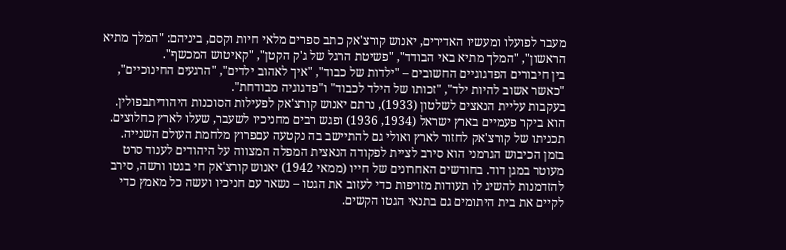מעבר לפועלו ומעשיו האדירים, יאנוש קורצ'אק כתב ספרים מלאי חיות וקסם, ביניהם: "המלך מתיא הראשון", "המלך מתיא באי הבודד", "פשיטת הרגל של ג'ק הקטן", "קאיטוש המכשף".
בין חיבורים הפדגוגיים החשובים – "ילדות של כבוד", "איך לאהוב ילדים", "הרגעים החינוכיים", "כאשר אשוב להיות ילד", "זכותו של הילד לכבוד" ו"פדגוגיה מבודחת".
בעקבות עליית הנאצים לשלטון (1933), נרתם יאנוש קורצ'אק לפעילות הסוכנות היהודיתבפולין. הוא ביקר פעמיים בארץ ישראל (1934, 1936) ופגש רבים מחניכיו לשעבר, שעלו לארץ כחלוצים. תכניתו של קורצ'אק לחזור לארץ ואולי גם להתיישב בה נקטעה עםפרוץ מלחמת העולם השנייה.
בזמן הכיבוש הגרמני הוא סירב לציית לפקודה הנאצית המפלה המצווה על היהודים לענוד סרט מעוטר במגן דוד. בחודשים האחרונים של חייו (ממאי 1942) יאנוש קורצ'אק חי בגטו ורשה, סירב להזדמנות להשיג לו תעודות מזויפות כדי לעזוב את הגטו – נשאר עם חניכיו ועשה כל מאמץ כדי לקיים את בית היתומים גם בתנאי הגטו הקשים.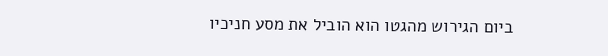ביום הגירוש מהגטו הוא הוביל את מסע חניכיו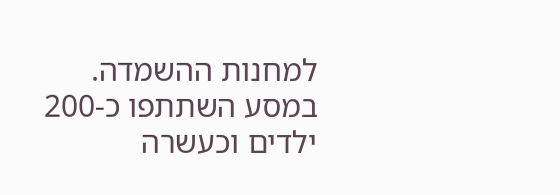למחנות ההשמדה. במסע השתתפו כ-200 ילדים וכעשרה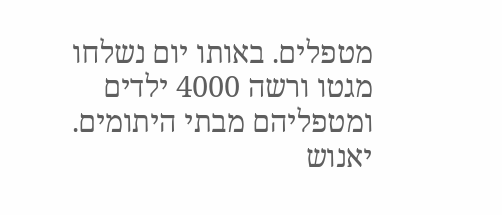מטפלים. באותו יום נשלחו מגטו ורשה 4000 ילדים ומטפליהם מבתי היתומים.
יאנוש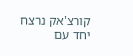קורצ'אק נרצח יחד עם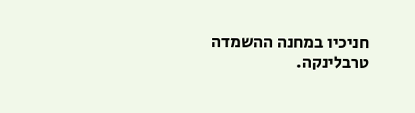חניכיו במחנה ההשמדה טרבלינקה.